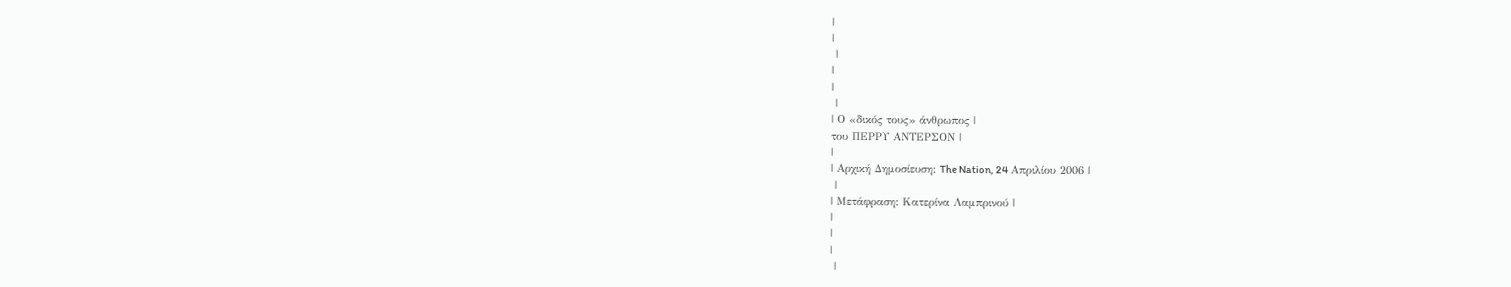|
|
 |
|
|
 |
| Ο «δικός τους» άνθρωπος |
του ΠΕΡΡΥ ΑΝΤΕΡΣΟΝ |
|
| Αρχική Δημοσίευση: The Nation, 24 Απριλίου 2006 |
 |
| Μετάφραση: Κατερίνα Λαμπρινού |
|
|
|
 |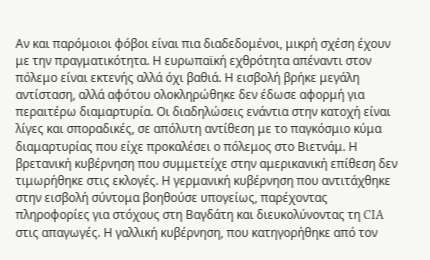Αν και παρόμοιοι φόβοι είναι πια διαδεδομένοι, μικρή σχέση έχουν με την πραγματικότητα. Η ευρωπαϊκή εχθρότητα απέναντι στον πόλεμο είναι εκτενής αλλά όχι βαθιά. Η εισβολή βρήκε μεγάλη αντίσταση, αλλά αφότου ολοκληρώθηκε δεν έδωσε αφορμή για περαιτέρω διαμαρτυρία. Οι διαδηλώσεις ενάντια στην κατοχή είναι λίγες και σποραδικές, σε απόλυτη αντίθεση με το παγκόσμιο κύμα διαμαρτυρίας που είχε προκαλέσει ο πόλεμος στο Βιετνάμ. Η βρετανική κυβέρνηση που συμμετείχε στην αμερικανική επίθεση δεν τιμωρήθηκε στις εκλογές. Η γερμανική κυβέρνηση που αντιτάχθηκε στην εισβολή σύντομα βοηθούσε υπογείως, παρέχοντας πληροφορίες για στόχους στη Βαγδάτη και διευκολύνοντας τη CIA στις απαγωγές. Η γαλλική κυβέρνηση, που κατηγορήθηκε από τον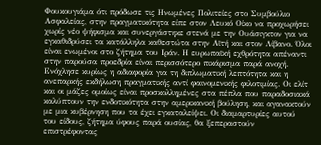Φουκουγιάμα ότι πρόδωσε τις Ηνωμένες Πολιτείες στο Συμβούλιο Ασφαλείας, στην πραγματικότητα είπε στον Λευκό Οίκο να προχωρήσει χωρίς νέο ψήφισμα και συνεργάστηκε στενά με την Ουάσιγκτον για να εγκαθιδρύσει τα κατάλληλα καθεστώτα στην Αϊτή και στον Λίβανο. Όλοι είναι ενωμένοι στο ζήτημα του Ιράν. Η ευρωπαϊκή εχθρότητα απέναντι στην παρούσα προεδρία είναι περισσότερο πικάρισμα παρά ανοχή. Ενόχλησε κυρίως η αδιαφορία για τη διπλωματική λεπτότητα και η ανεπαρκής εκδήλωση πραγματικής αντί φαινομενικής φιλοτιμίας. Οι ελίτ και οι μάζες ομοίως είναι προσκολλημένες στα πέπλα που παραδοσιακά καλύπτουν την ενδοτικότητα στην αμερικανική βούληση, και αγανακτούν με μια κυβέρνηση που τα έχει εγκαταλείψει. Οι διαμαρτυρίες αυτού του είδους, ζήτημα ύφους παρά ουσίας, θα ξεπεραστούν επιστρέφοντας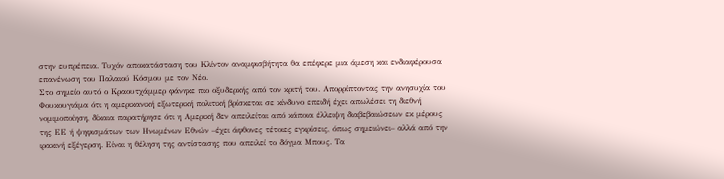στην ευπρέπεια. Τυχόν αποκατάσταση του Κλίντον αναμφισβήτητα θα επέφερε μια άμεση και ενδιαφέρουσα επανένωση του Παλαιού Κόσμου με τον Νέο.
Στο σημείο αυτό ο Κραουτχάμμερ φάνηκε πιο οξυδερκής από τον κριτή του. Απορρίπτοντας την ανησυχία του Φουκουγιάμα ότι η αμερικανική εξωτερική πολιτική βρίσκεται σε κίνδυνο επειδή έχει απωλέσει τη διεθνή νομιμοποίηση, δίκαια παρατήρησε ότι η Αμερική δεν απειλείται από κάποια έλλειψη διαβεβαιώσεων εκ μέρους της ΕΕ ή ψηφισμάτων των Ηνωμένων Εθνών –έχει άφθονες τέτοιες εγκρίσεις, όπως σημειώνει– αλλά από την ιρακινή εξέγερση. Είναι η θέληση της αντίστασης που απειλεί το δόγμα Μπους. Τα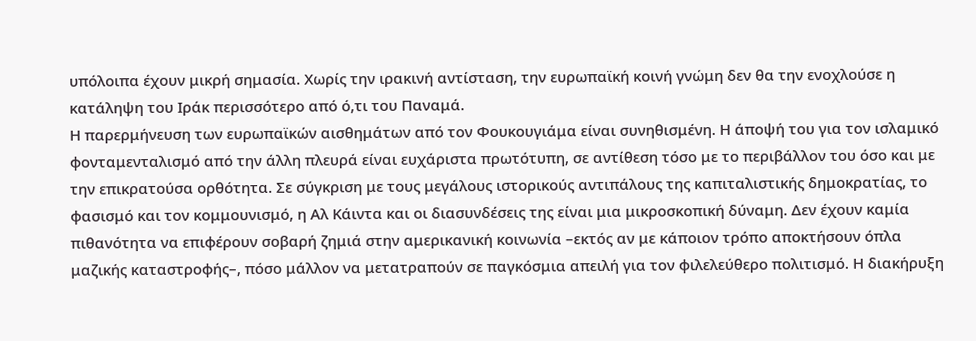υπόλοιπα έχουν μικρή σημασία. Χωρίς την ιρακινή αντίσταση, την ευρωπαϊκή κοινή γνώμη δεν θα την ενοχλούσε η κατάληψη του Ιράκ περισσότερο από ό,τι του Παναμά.
Η παρερμήνευση των ευρωπαϊκών αισθημάτων από τον Φουκουγιάμα είναι συνηθισμένη. Η άποψή του για τον ισλαμικό φονταμενταλισμό από την άλλη πλευρά είναι ευχάριστα πρωτότυπη, σε αντίθεση τόσο με το περιβάλλον του όσο και με την επικρατούσα ορθότητα. Σε σύγκριση με τους μεγάλους ιστορικούς αντιπάλους της καπιταλιστικής δημοκρατίας, το φασισμό και τον κομμουνισμό, η Αλ Κάιντα και οι διασυνδέσεις της είναι μια μικροσκοπική δύναμη. Δεν έχουν καμία πιθανότητα να επιφέρουν σοβαρή ζημιά στην αμερικανική κοινωνία –εκτός αν με κάποιον τρόπο αποκτήσουν όπλα μαζικής καταστροφής–, πόσο μάλλον να μετατραπούν σε παγκόσμια απειλή για τον φιλελεύθερο πολιτισμό. Η διακήρυξη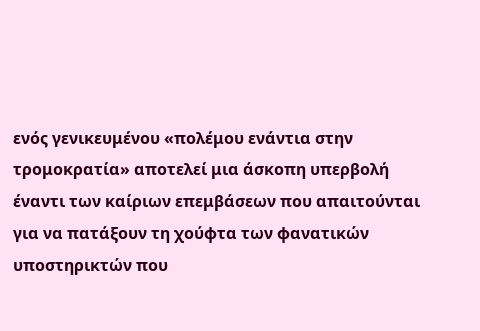ενός γενικευμένου «πολέμου ενάντια στην τρομοκρατία» αποτελεί μια άσκοπη υπερβολή έναντι των καίριων επεμβάσεων που απαιτούνται για να πατάξουν τη χούφτα των φανατικών υποστηρικτών που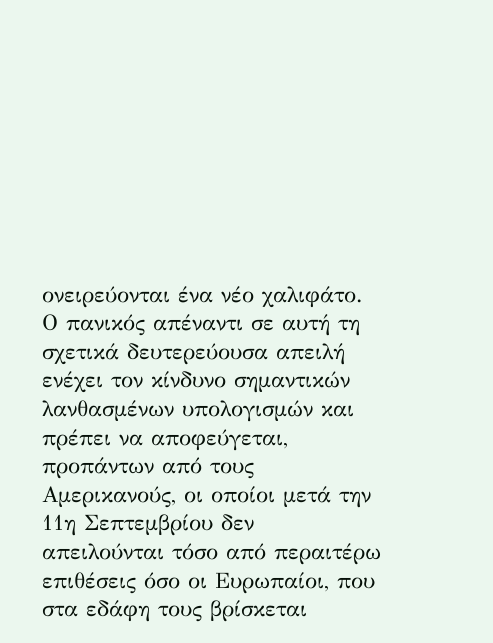ονειρεύονται ένα νέο χαλιφάτο. Ο πανικός απέναντι σε αυτή τη σχετικά δευτερεύουσα απειλή ενέχει τον κίνδυνο σημαντικών λανθασμένων υπολογισμών και πρέπει να αποφεύγεται, προπάντων από τους Αμερικανούς, οι οποίοι μετά την 11η Σεπτεμβρίου δεν απειλούνται τόσο από περαιτέρω επιθέσεις όσο οι Ευρωπαίοι, που στα εδάφη τους βρίσκεται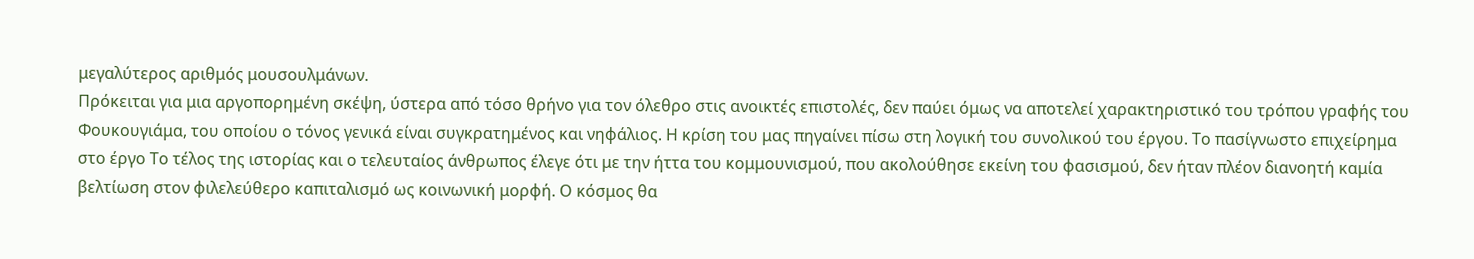μεγαλύτερος αριθμός μουσουλμάνων.
Πρόκειται για μια αργοπορημένη σκέψη, ύστερα από τόσο θρήνο για τον όλεθρο στις ανοικτές επιστολές, δεν παύει όμως να αποτελεί χαρακτηριστικό του τρόπου γραφής του Φουκουγιάμα, του οποίου ο τόνος γενικά είναι συγκρατημένος και νηφάλιος. Η κρίση του μας πηγαίνει πίσω στη λογική του συνολικού του έργου. Το πασίγνωστο επιχείρημα στο έργο Το τέλος της ιστορίας και ο τελευταίος άνθρωπος έλεγε ότι με την ήττα του κομμουνισμού, που ακολούθησε εκείνη του φασισμού, δεν ήταν πλέον διανοητή καμία βελτίωση στον φιλελεύθερο καπιταλισμό ως κοινωνική μορφή. Ο κόσμος θα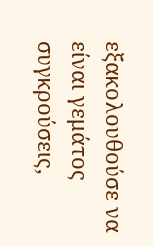εξακολουθούσε να είναι γεμάτος συγκρούσεις,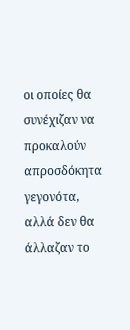οι οποίες θα συνέχιζαν να προκαλούν απροσδόκητα γεγονότα, αλλά δεν θα άλλαζαν το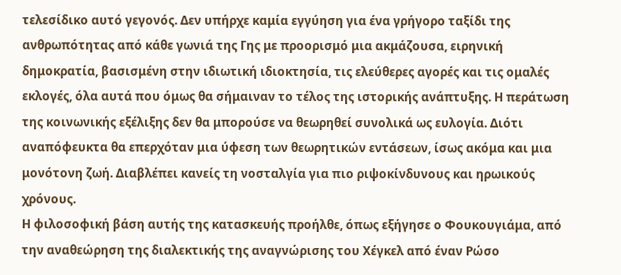τελεσίδικο αυτό γεγονός. Δεν υπήρχε καμία εγγύηση για ένα γρήγορο ταξίδι της ανθρωπότητας από κάθε γωνιά της Γης με προορισμό μια ακμάζουσα, ειρηνική δημοκρατία, βασισμένη στην ιδιωτική ιδιοκτησία, τις ελεύθερες αγορές και τις ομαλές εκλογές, όλα αυτά που όμως θα σήμαιναν το τέλος της ιστορικής ανάπτυξης. Η περάτωση της κοινωνικής εξέλιξης δεν θα μπορούσε να θεωρηθεί συνολικά ως ευλογία. Διότι αναπόφευκτα θα επερχόταν μια ύφεση των θεωρητικών εντάσεων, ίσως ακόμα και μια μονότονη ζωή. Διαβλέπει κανείς τη νοσταλγία για πιο ριψοκίνδυνους και ηρωικούς χρόνους.
Η φιλοσοφική βάση αυτής της κατασκευής προήλθε, όπως εξήγησε ο Φουκουγιάμα, από την αναθεώρηση της διαλεκτικής της αναγνώρισης του Χέγκελ από έναν Ρώσο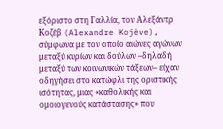εξόριστο στη Γαλλία, τον Αλεξάντρ Κοζέβ (Alexandre Kojève), σύμφωνα με τον οποίο αιώνες αγώνων μεταξύ κυρίων και δούλων –δηλαδή μεταξύ των κοινωνικών τάξεων– είχαν οδηγήσει στο κατώφλι της οριστικής ισότητας, μιας «καθολικής και ομοιογενούς κατάστασης» που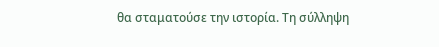θα σταματούσε την ιστορία. Τη σύλληψη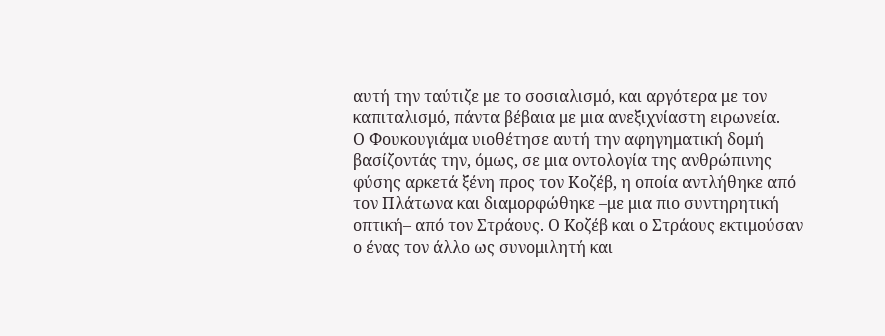αυτή την ταύτιζε με το σοσιαλισμό, και αργότερα με τον καπιταλισμό, πάντα βέβαια με μια ανεξιχνίαστη ειρωνεία.
Ο Φουκουγιάμα υιοθέτησε αυτή την αφηγηματική δομή βασίζοντάς την, όμως, σε μια οντολογία της ανθρώπινης φύσης αρκετά ξένη προς τον Κοζέβ, η οποία αντλήθηκε από τον Πλάτωνα και διαμορφώθηκε –με μια πιο συντηρητική οπτική– από τον Στράους. Ο Kοζέβ και ο Στράους εκτιμούσαν ο ένας τον άλλο ως συνομιλητή και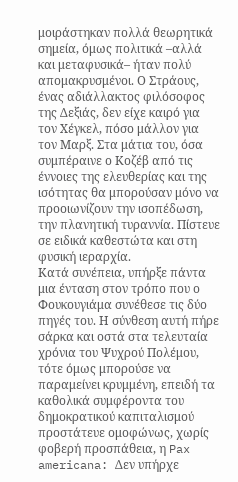μοιράστηκαν πολλά θεωρητικά σημεία, όμως πολιτικά –αλλά και μεταφυσικά– ήταν πολύ απομακρυσμένοι. Ο Στράους, ένας αδιάλλακτος φιλόσοφος της Δεξιάς, δεν είχε καιρό για τον Χέγκελ, πόσο μάλλον για τον Μαρξ. Στα μάτια του, όσα συμπέραινε ο Κοζέβ από τις έννοιες της ελευθερίας και της ισότητας θα μπορούσαν μόνο να προοιωνίζουν την ισοπέδωση, την πλανητική τυραννία. Πίστευε σε ειδικά καθεστώτα και στη φυσική ιεραρχία.
Κατά συνέπεια, υπήρξε πάντα μια ένταση στον τρόπο που ο Φουκουγιάμα συνέθεσε τις δύο πηγές του. Η σύνθεση αυτή πήρε σάρκα και οστά στα τελευταία χρόνια του Ψυχρού Πολέμου, τότε όμως μπορούσε να παραμείνει κρυμμένη, επειδή τα καθολικά συμφέροντα του δημοκρατικού καπιταλισμού προστάτευε ομοφώνως, χωρίς φοβερή προσπάθεια, η Pax americana: Δεν υπήρχε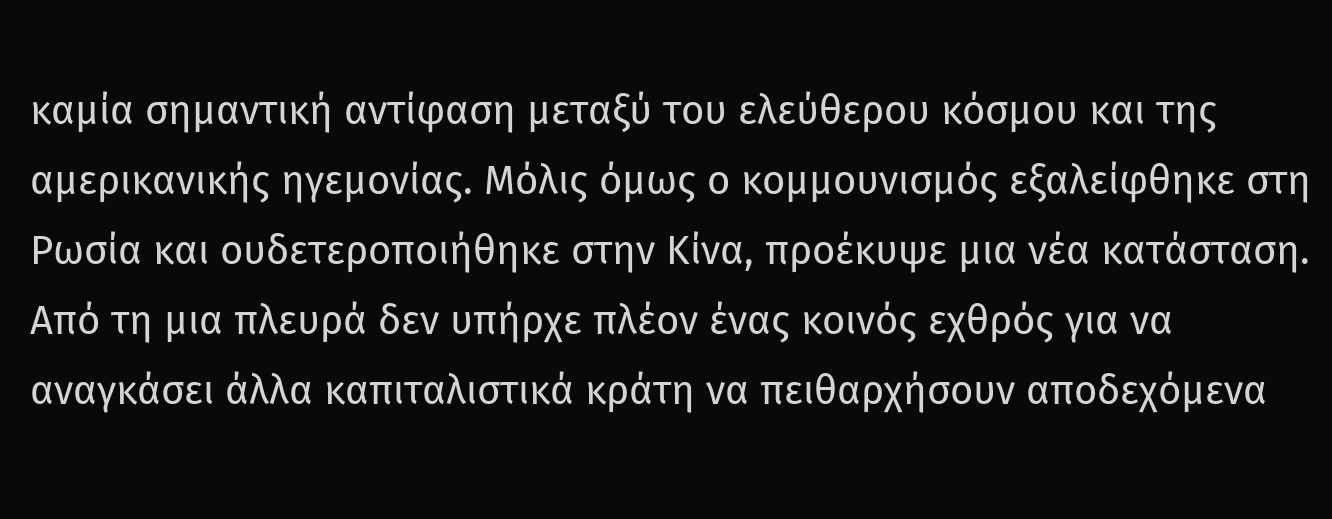καμία σημαντική αντίφαση μεταξύ του ελεύθερου κόσμου και της αμερικανικής ηγεμονίας. Μόλις όμως ο κομμουνισμός εξαλείφθηκε στη Ρωσία και ουδετεροποιήθηκε στην Κίνα, προέκυψε μια νέα κατάσταση. Από τη μια πλευρά δεν υπήρχε πλέον ένας κοινός εχθρός για να αναγκάσει άλλα καπιταλιστικά κράτη να πειθαρχήσουν αποδεχόμενα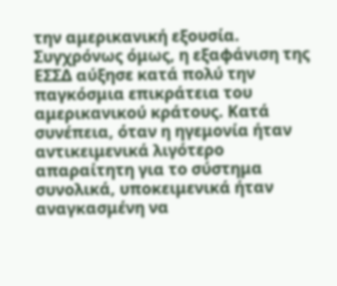την αμερικανική εξουσία. Συγχρόνως όμως, η εξαφάνιση της ΕΣΣΔ αύξησε κατά πολύ την παγκόσμια επικράτεια του αμερικανικού κράτους. Κατά συνέπεια, όταν η ηγεμονία ήταν αντικειμενικά λιγότερο απαραίτητη για το σύστημα συνολικά, υποκειμενικά ήταν αναγκασμένη να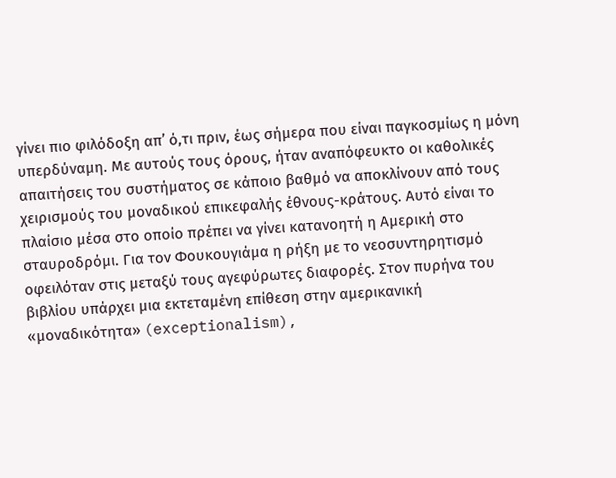γίνει πιο φιλόδοξη απ’ ό,τι πριν, έως σήμερα που είναι παγκοσμίως η μόνη υπερδύναμη. Με αυτούς τους όρους, ήταν αναπόφευκτο οι καθολικές απαιτήσεις του συστήματος σε κάποιο βαθμό να αποκλίνουν από τους χειρισμούς του μοναδικού επικεφαλής έθνους-κράτους. Αυτό είναι το πλαίσιο μέσα στο οποίο πρέπει να γίνει κατανοητή η Αμερική στο σταυροδρόμι. Για τον Φουκουγιάμα η ρήξη με το νεοσυντηρητισμό οφειλόταν στις μεταξύ τους αγεφύρωτες διαφορές. Στον πυρήνα του βιβλίου υπάρχει μια εκτεταμένη επίθεση στην αμερικανική «μοναδικότητα» (exceptionalism),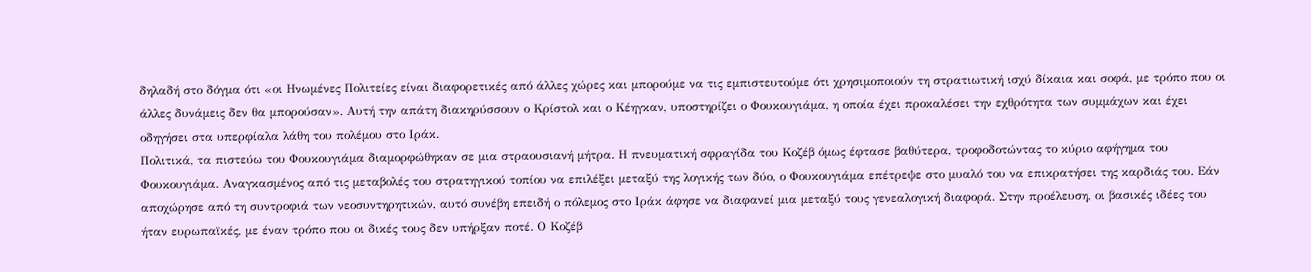δηλαδή στο δόγμα ότι «οι Ηνωμένες Πολιτείες είναι διαφορετικές από άλλες χώρες και μπορούμε να τις εμπιστευτούμε ότι χρησιμοποιούν τη στρατιωτική ισχύ δίκαια και σοφά, με τρόπο που οι άλλες δυνάμεις δεν θα μπορούσαν». Αυτή την απάτη διακηρύσσουν ο Κρίστολ και ο Κέηγκαν, υποστηρίζει ο Φουκουγιάμα, η οποία έχει προκαλέσει την εχθρότητα των συμμάχων και έχει οδηγήσει στα υπερφίαλα λάθη του πολέμου στο Ιράκ.
Πολιτικά, τα πιστεύω του Φουκουγιάμα διαμορφώθηκαν σε μια στραουσιανή μήτρα. Η πνευματική σφραγίδα του Κοζέβ όμως έφτασε βαθύτερα, τροφοδοτώντας το κύριο αφήγημα του Φουκουγιάμα. Αναγκασμένος από τις μεταβολές του στρατηγικού τοπίου να επιλέξει μεταξύ της λογικής των δύο, ο Φουκουγιάμα επέτρεψε στο μυαλό του να επικρατήσει της καρδιάς του. Εάν αποχώρησε από τη συντροφιά των νεοσυντηρητικών, αυτό συνέβη επειδή ο πόλεμος στο Ιράκ άφησε να διαφανεί μια μεταξύ τους γενεαλογική διαφορά. Στην προέλευση, οι βασικές ιδέες του ήταν ευρωπαϊκές, με έναν τρόπο που οι δικές τους δεν υπήρξαν ποτέ. Ο Κοζέβ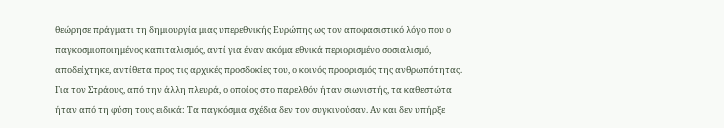θεώρησε πράγματι τη δημιουργία μιας υπερεθνικής Ευρώπης ως τον αποφασιστικό λόγο που ο παγκοσμιοποιημένος καπιταλισμός, αντί για έναν ακόμα εθνικά περιορισμένο σοσιαλισμό, αποδείχτηκε, αντίθετα προς τις αρχικές προσδοκίες του, ο κοινός προορισμός της ανθρωπότητας. Για τον Στράους, από την άλλη πλευρά, ο οποίος στο παρελθόν ήταν σιωνιστής, τα καθεστώτα ήταν από τη φύση τους ειδικά: Τα παγκόσμια σχέδια δεν τον συγκινούσαν. Αν και δεν υπήρξε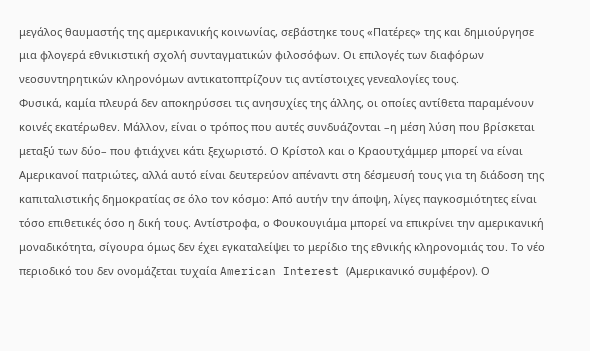μεγάλος θαυμαστής της αμερικανικής κοινωνίας, σεβάστηκε τους «Πατέρες» της και δημιούργησε μια φλογερά εθνικιστική σχολή συνταγματικών φιλοσόφων. Οι επιλογές των διαφόρων νεοσυντηρητικών κληρονόμων αντικατοπτρίζουν τις αντίστοιχες γενεαλογίες τους.
Φυσικά, καμία πλευρά δεν αποκηρύσσει τις ανησυχίες της άλλης, οι οποίες αντίθετα παραμένουν κοινές εκατέρωθεν. Μάλλον, είναι ο τρόπος που αυτές συνδυάζονται –η μέση λύση που βρίσκεται μεταξύ των δύο– που φτιάχνει κάτι ξεχωριστό. Ο Κρίστολ και ο Κραουτχάμμερ μπορεί να είναι Αμερικανοί πατριώτες, αλλά αυτό είναι δευτερεύον απέναντι στη δέσμευσή τους για τη διάδοση της καπιταλιστικής δημοκρατίας σε όλο τον κόσμο: Από αυτήν την άποψη, λίγες παγκοσμιότητες είναι τόσο επιθετικές όσο η δική τους. Αντίστροφα, ο Φουκουγιάμα μπορεί να επικρίνει την αμερικανική μοναδικότητα, σίγουρα όμως δεν έχει εγκαταλείψει το μερίδιο της εθνικής κληρονομιάς του. Το νέο περιοδικό του δεν ονομάζεται τυχαία American Interest (Αμερικανικό συμφέρον). Ο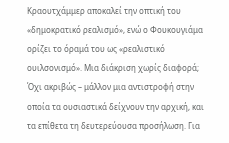Κραουτχάμμερ αποκαλεί την οπτική του «δημοκρατικό ρεαλισμό», ενώ ο Φουκουγιάμα ορίζει το όραμά του ως «ρεαλιστικό ουιλσονισμό». Μια διάκριση χωρίς διαφορά; Όχι ακριβώς – μάλλον μια αντιστροφή στην οποία τα ουσιαστικά δείχνουν την αρχική, και τα επίθετα τη δευτερεύουσα προσήλωση. Για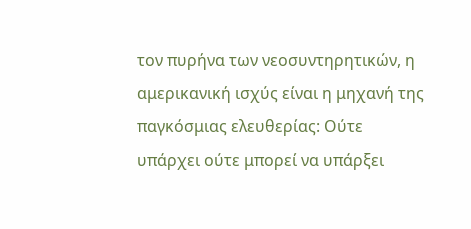τον πυρήνα των νεοσυντηρητικών, η αμερικανική ισχύς είναι η μηχανή της παγκόσμιας ελευθερίας: Ούτε υπάρχει ούτε μπορεί να υπάρξει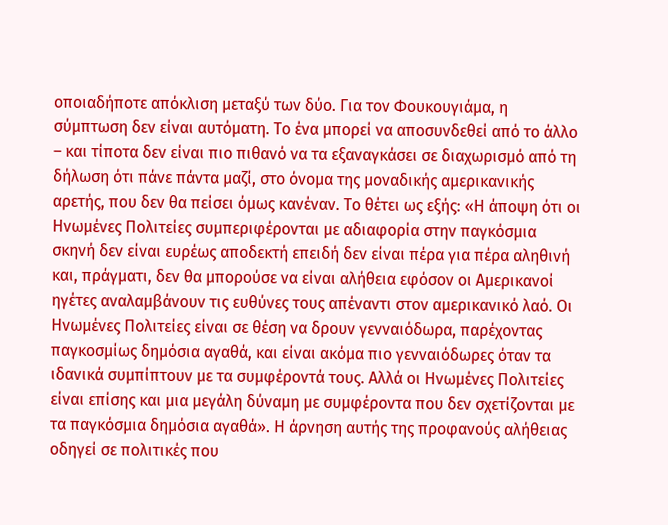οποιαδήποτε απόκλιση μεταξύ των δύο. Για τον Φουκουγιάμα, η σύμπτωση δεν είναι αυτόματη. Το ένα μπορεί να αποσυνδεθεί από το άλλο – και τίποτα δεν είναι πιο πιθανό να τα εξαναγκάσει σε διαχωρισμό από τη δήλωση ότι πάνε πάντα μαζί, στο όνομα της μοναδικής αμερικανικής αρετής, που δεν θα πείσει όμως κανέναν. Το θέτει ως εξής: «Η άποψη ότι οι Ηνωμένες Πολιτείες συμπεριφέρονται με αδιαφορία στην παγκόσμια σκηνή δεν είναι ευρέως αποδεκτή επειδή δεν είναι πέρα για πέρα αληθινή και, πράγματι, δεν θα μπορούσε να είναι αλήθεια εφόσον οι Αμερικανοί ηγέτες αναλαμβάνουν τις ευθύνες τους απέναντι στον αμερικανικό λαό. Οι Ηνωμένες Πολιτείες είναι σε θέση να δρουν γενναιόδωρα, παρέχοντας παγκοσμίως δημόσια αγαθά, και είναι ακόμα πιο γενναιόδωρες όταν τα ιδανικά συμπίπτουν με τα συμφέροντά τους. Αλλά οι Ηνωμένες Πολιτείες είναι επίσης και μια μεγάλη δύναμη με συμφέροντα που δεν σχετίζονται με τα παγκόσμια δημόσια αγαθά». Η άρνηση αυτής της προφανούς αλήθειας οδηγεί σε πολιτικές που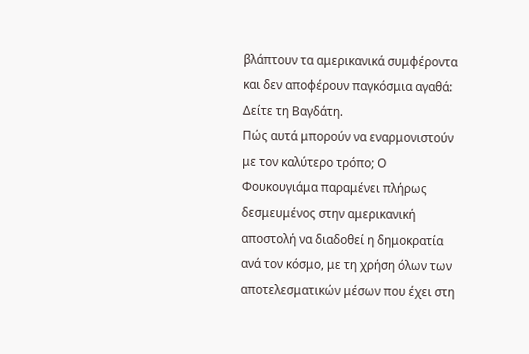βλάπτουν τα αμερικανικά συμφέροντα και δεν αποφέρουν παγκόσμια αγαθά: Δείτε τη Βαγδάτη.
Πώς αυτά μπορούν να εναρμονιστούν με τον καλύτερο τρόπο; Ο Φουκουγιάμα παραμένει πλήρως δεσμευμένος στην αμερικανική αποστολή να διαδοθεί η δημοκρατία ανά τον κόσμο, με τη χρήση όλων των αποτελεσματικών μέσων που έχει στη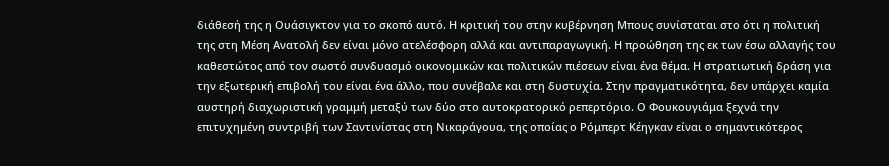διάθεσή της η Ουάσιγκτον για το σκοπό αυτό. Η κριτική του στην κυβέρνηση Μπους συνίσταται στο ότι η πολιτική της στη Μέση Ανατολή δεν είναι μόνο ατελέσφορη αλλά και αντιπαραγωγική. Η προώθηση της εκ των έσω αλλαγής του καθεστώτος από τον σωστό συνδυασμό οικονομικών και πολιτικών πιέσεων είναι ένα θέμα. Η στρατιωτική δράση για την εξωτερική επιβολή του είναι ένα άλλο, που συνέβαλε και στη δυστυχία. Στην πραγματικότητα, δεν υπάρχει καμία αυστηρή διαχωριστική γραμμή μεταξύ των δύο στο αυτοκρατορικό ρεπερτόριο. Ο Φουκουγιάμα ξεχνά την επιτυχημένη συντριβή των Σαντινίστας στη Νικαράγουα, της οποίας ο Ρόμπερτ Κέηγκαν είναι ο σημαντικότερος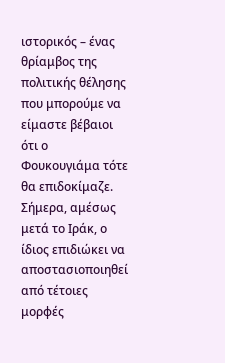ιστορικός – ένας θρίαμβος της πολιτικής θέλησης που μπορούμε να είμαστε βέβαιοι ότι ο Φουκουγιάμα τότε θα επιδοκίμαζε. Σήμερα, αμέσως μετά το Ιράκ, ο ίδιος επιδιώκει να αποστασιοποιηθεί από τέτοιες μορφές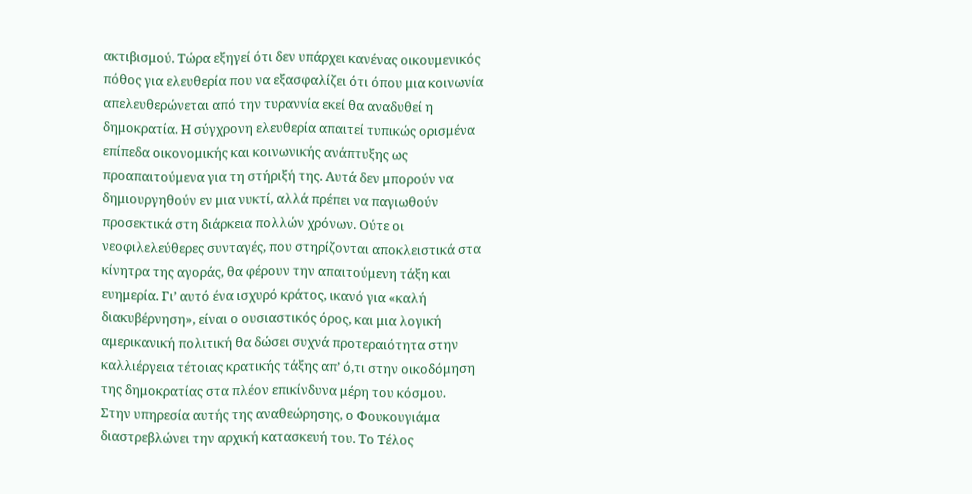ακτιβισμού. Τώρα εξηγεί ότι δεν υπάρχει κανένας οικουμενικός πόθος για ελευθερία που να εξασφαλίζει ότι όπου μια κοινωνία απελευθερώνεται από την τυραννία εκεί θα αναδυθεί η δημοκρατία. Η σύγχρονη ελευθερία απαιτεί τυπικώς ορισμένα επίπεδα οικονομικής και κοινωνικής ανάπτυξης ως προαπαιτούμενα για τη στήριξή της. Αυτά δεν μπορούν να δημιουργηθούν εν μια νυκτί, αλλά πρέπει να παγιωθούν προσεκτικά στη διάρκεια πολλών χρόνων. Ούτε οι νεοφιλελεύθερες συνταγές, που στηρίζονται αποκλειστικά στα κίνητρα της αγοράς, θα φέρουν την απαιτούμενη τάξη και ευημερία. Γι’ αυτό ένα ισχυρό κράτος, ικανό για «καλή διακυβέρνηση», είναι ο ουσιαστικός όρος, και μια λογική αμερικανική πολιτική θα δώσει συχνά προτεραιότητα στην καλλιέργεια τέτοιας κρατικής τάξης απ’ ό,τι στην οικοδόμηση της δημοκρατίας στα πλέον επικίνδυνα μέρη του κόσμου.
Στην υπηρεσία αυτής της αναθεώρησης, ο Φουκουγιάμα διαστρεβλώνει την αρχική κατασκευή του. Το Τέλος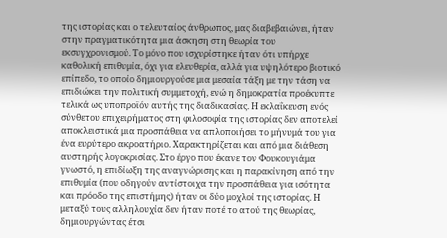της ιστορίας και ο τελευταίος άνθρωπος, μας διαβεβαιώνει, ήταν στην πραγματικότητα μια άσκηση στη θεωρία του εκσυγχρονισμού. Το μόνο που ισχυρίστηκε ήταν ότι υπήρχε καθολική επιθυμία, όχι για ελευθερία, αλλά για υψηλότερο βιοτικό επίπεδο, το οποίο δημιουργούσε μια μεσαία τάξη με την τάση να επιδιώκει την πολιτική συμμετοχή, ενώ η δημοκρατία προέκυπτε τελικά ως υποπροϊόν αυτής της διαδικασίας. Η εκλαΐκευση ενός σύνθετου επιχειρήματος στη φιλοσοφία της ιστορίας δεν αποτελεί αποκλειστικά μια προσπάθεια να απλοποιήσει το μήνυμά του για ένα ευρύτερο ακροατήριο. Χαρακτηρίζεται και από μια διάθεση αυστηρής λογοκρισίας. Στο έργο που έκανε τον Φουκουγιάμα γνωστό, η επιδίωξη της αναγνώρισης και η παρακίνηση από την επιθυμία (που οδηγούν αντίστοιχα την προσπάθεια για ισότητα και πρόοδο της επιστήμης) ήταν οι δύο μοχλοί της ιστορίας. Η μεταξύ τους αλληλουχία δεν ήταν ποτέ το ατού της θεωρίας, δημιουργώντας έτσι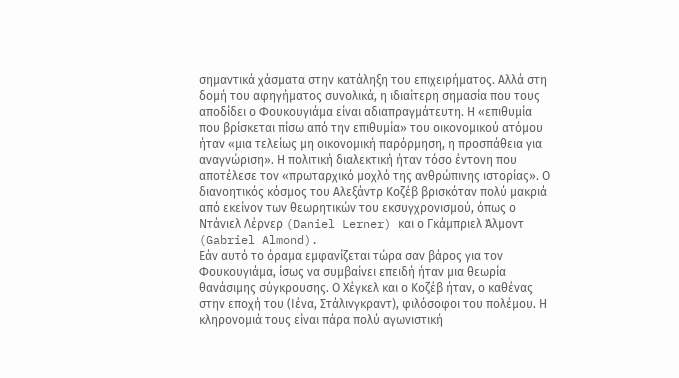σημαντικά χάσματα στην κατάληξη του επιχειρήματος. Αλλά στη δομή του αφηγήματος συνολικά, η ιδιαίτερη σημασία που τους αποδίδει ο Φουκουγιάμα είναι αδιαπραγμάτευτη. Η «επιθυμία που βρίσκεται πίσω από την επιθυμία» του οικονομικού ατόμου ήταν «μια τελείως μη οικονομική παρόρμηση, η προσπάθεια για αναγνώριση». Η πολιτική διαλεκτική ήταν τόσο έντονη που αποτέλεσε τον «πρωταρχικό μοχλό της ανθρώπινης ιστορίας». Ο διανοητικός κόσμος του Αλεξάντρ Κοζέβ βρισκόταν πολύ μακριά από εκείνον των θεωρητικών του εκσυγχρονισμού, όπως ο Ντάνιελ Λέρνερ (Daniel Lerner) και ο Γκάμπριελ Άλμοντ (Gabriel Almond).
Εάν αυτό το όραμα εμφανίζεται τώρα σαν βάρος για τον Φουκουγιάμα, ίσως να συμβαίνει επειδή ήταν μια θεωρία θανάσιμης σύγκρουσης. Ο Χέγκελ και ο Κοζέβ ήταν, ο καθένας στην εποχή του (Ιένα, Στάλινγκραντ), φιλόσοφοι του πολέμου. Η κληρονομιά τους είναι πάρα πολύ αγωνιστική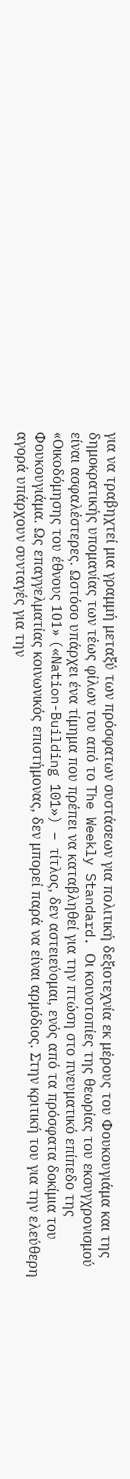για να τραβηχτεί μια γραμμή μεταξύ των πρόσφατων συστάσεων για πολιτική δεξιοτεχνία εκ μέρους του Φουκουγιάμα και της δημοκρατικής υπομανίας των τέως φίλων του από το The Weekly Standard. Οι κοινοτοπίες της θεωρίας του εκσυγχρονισμού είναι ασφαλέστερες. Ωστόσο υπάρχει ένα τίμημα που πρέπει να καταβληθεί για την πτώση στο πνευματικό επίπεδο της «Οικοδόμησης του έθνους 101» («Nation-Building 101») – τίτλος, δεν αστειεύομαι, ενός από τα πρόσφατα δοκίμια του Φουκουγιάμα. Ως επαγγελματίας κοινωνικός επιστήμονας, δεν μπορεί παρά να είναι αρμόδιος. Στην κριτική του για την ελεύθερη αγορά υπάρχουν συνταγές για την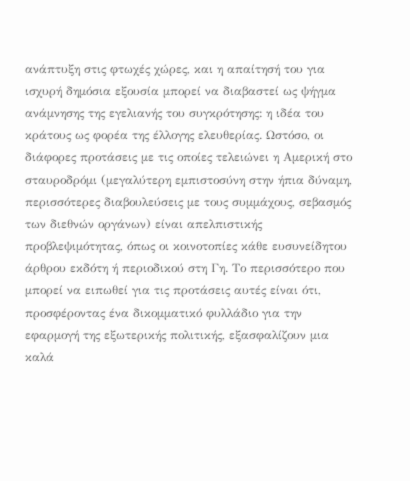ανάπτυξη στις φτωχές χώρες, και η απαίτησή του για ισχυρή δημόσια εξουσία μπορεί να διαβαστεί ως ψήγμα ανάμνησης της εγελιανής του συγκρότησης: η ιδέα του κράτους ως φορέα της έλλογης ελευθερίας. Ωστόσο, οι διάφορες προτάσεις με τις οποίες τελειώνει η Αμερική στο σταυροδρόμι (μεγαλύτερη εμπιστοσύνη στην ήπια δύναμη, περισσότερες διαβουλεύσεις με τους συμμάχους, σεβασμός των διεθνών οργάνων) είναι απελπιστικής προβλεψιμότητας, όπως οι κοινοτοπίες κάθε ευσυνείδητου άρθρου εκδότη ή περιοδικού στη Γη. Το περισσότερο που μπορεί να ειπωθεί για τις προτάσεις αυτές είναι ότι, προσφέροντας ένα δικομματικό φυλλάδιο για την εφαρμογή της εξωτερικής πολιτικής, εξασφαλίζουν μια καλά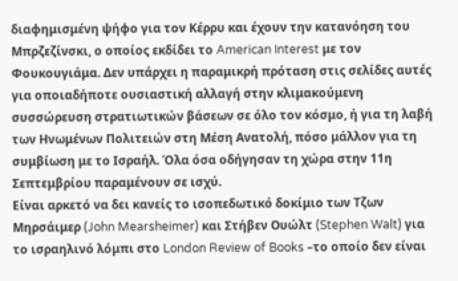διαφημισμένη ψήφο για τον Κέρρυ και έχουν την κατανόηση του Μπρζεζίνσκι, ο οποίος εκδίδει το American Interest με τον Φουκουγιάμα. Δεν υπάρχει η παραμικρή πρόταση στις σελίδες αυτές για οποιαδήποτε ουσιαστική αλλαγή στην κλιμακούμενη συσσώρευση στρατιωτικών βάσεων σε όλο τον κόσμο, ή για τη λαβή των Ηνωμένων Πολιτειών στη Μέση Ανατολή, πόσο μάλλον για τη συμβίωση με το Ισραήλ. Όλα όσα οδήγησαν τη χώρα στην 11η Σεπτεμβρίου παραμένουν σε ισχύ.
Είναι αρκετό να δει κανείς το ισοπεδωτικό δοκίμιο των Τζων Μηρσάιμερ (John Mearsheimer) και Στήβεν Ουώλτ (Stephen Walt) για το ισραηλινό λόμπι στο London Review of Books –το οποίο δεν είναι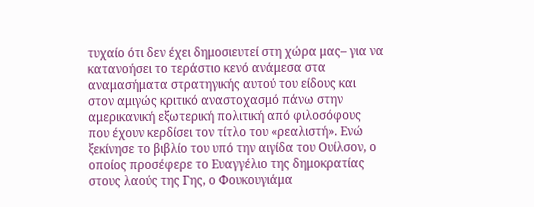τυχαίο ότι δεν έχει δημοσιευτεί στη χώρα μας– για να κατανοήσει το τεράστιο κενό ανάμεσα στα αναμασήματα στρατηγικής αυτού του είδους και στον αμιγώς κριτικό αναστοχασμό πάνω στην αμερικανική εξωτερική πολιτική από φιλοσόφους που έχουν κερδίσει τον τίτλο του «ρεαλιστή». Ενώ ξεκίνησε το βιβλίο του υπό την αιγίδα του Ουίλσον, ο οποίος προσέφερε το Ευαγγέλιο της δημοκρατίας στους λαούς της Γης, ο Φουκουγιάμα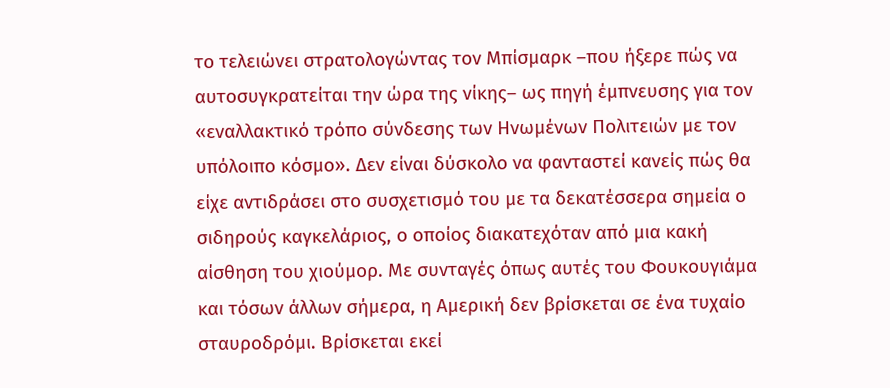το τελειώνει στρατολογώντας τον Μπίσμαρκ –που ήξερε πώς να αυτοσυγκρατείται την ώρα της νίκης– ως πηγή έμπνευσης για τον «εναλλακτικό τρόπο σύνδεσης των Ηνωμένων Πολιτειών με τον υπόλοιπο κόσμο». Δεν είναι δύσκολο να φανταστεί κανείς πώς θα είχε αντιδράσει στο συσχετισμό του με τα δεκατέσσερα σημεία ο σιδηρούς καγκελάριος, ο οποίος διακατεχόταν από μια κακή αίσθηση του χιούμορ. Με συνταγές όπως αυτές του Φουκουγιάμα και τόσων άλλων σήμερα, η Αμερική δεν βρίσκεται σε ένα τυχαίο σταυροδρόμι. Βρίσκεται εκεί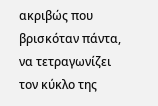ακριβώς που βρισκόταν πάντα, να τετραγωνίζει τον κύκλο της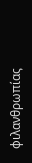φιλανθρωπίας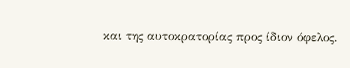και της αυτοκρατορίας προς ίδιον όφελος.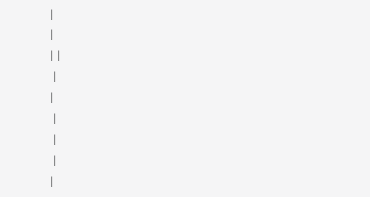|
|
| |
 |
|
 |
 |
 |
|